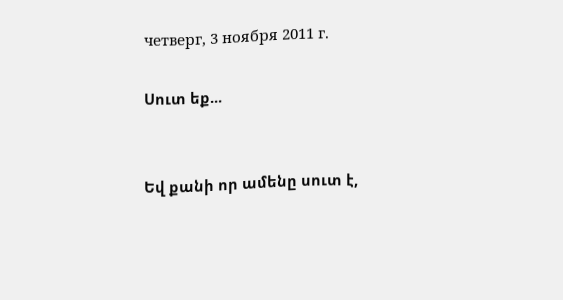четверг, 3 ноября 2011 г.

Սուտ եք...


Եվ քանի որ ամենը սուտ է,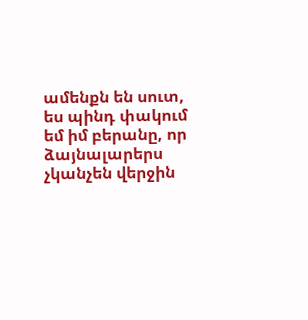ամենքն են սուտ, ես պինդ փակում եմ իմ բերանը, որ ձայնալարերս չկանչեն վերջին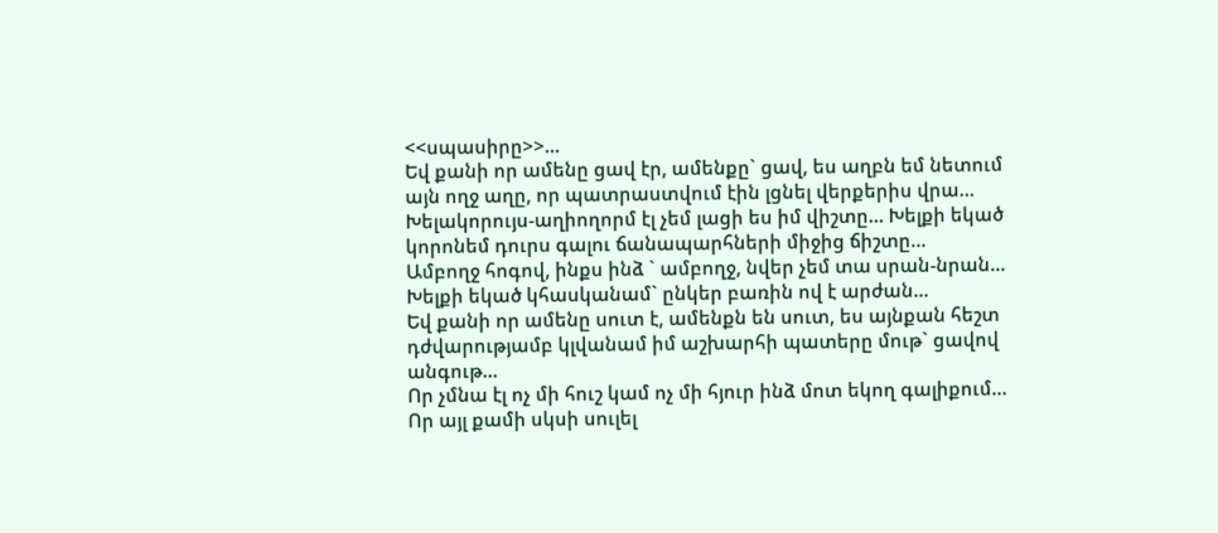<<սպասիրը>>…
Եվ քանի որ ամենը ցավ էր, ամենքը` ցավ, ես աղբն եմ նետում այն ողջ աղը, որ պատրաստվում էին լցնել վերքերիս վրա…
Խելակորույս-աղիողորմ էլ չեմ լացի ես իմ վիշտը… Խելքի եկած կորոնեմ դուրս գալու ճանապարհների միջից ճիշտը…
Ամբողջ հոգով, ինքս ինձ ` ամբողջ, նվեր չեմ տա սրան-նրան… Խելքի եկած կհասկանամ` ընկեր բառին ով է արժան…
Եվ քանի որ ամենը սուտ է, ամենքն են սուտ, ես այնքան հեշտ դժվարությամբ կլվանամ իմ աշխարհի պատերը մութ` ցավով անգութ…
Որ չմնա էլ ոչ մի հուշ կամ ոչ մի հյուր ինձ մոտ եկող գալիքում… Որ այլ քամի սկսի սուլել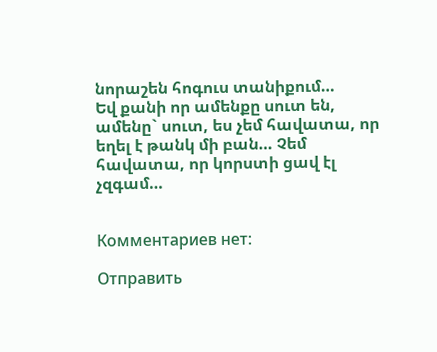նորաշեն հոգուս տանիքում…
Եվ քանի որ ամենքը սուտ են, ամենը` սուտ, ես չեմ հավատա, որ եղել է թանկ մի բան… Չեմ հավատա, որ կորստի ցավ էլ չզգամ…


Комментариев нет:

Отправить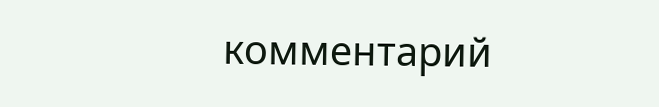комментарий